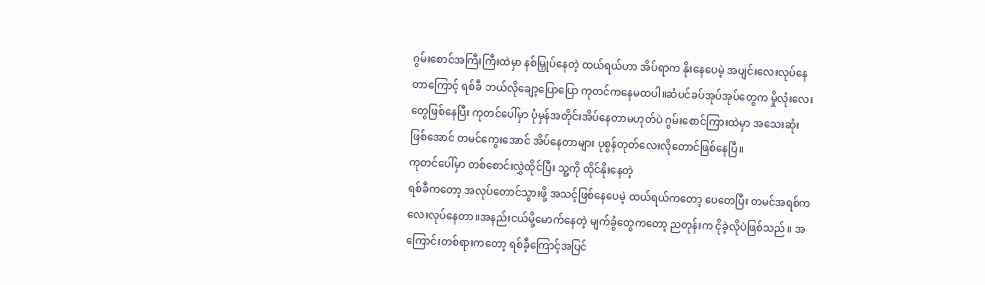ဂွမ်းစောင်အကြီးကြီးထဲမှာ နစ်မြှုပ်နေတဲ့ ထယ်ရယ်ဟာ အိပ်ရာက နိုးနေပေမဲ့ အပျင်းလေးလုပ်နေတာကြောင့် ရစ်ခီ ဘယ်လိုချော့ပြောပြော ကုတင်ကနေမထပါ။ဆံပင်ခပ်အုပ်အုပ်တွေက မှိုလုံးလေးတွေဖြစ်နေပြီး ကုတင်ပေါ်မှာ ပုံမှန်အတိုင်းအိပ်နေတာမဟုတ်ပဲ ဂွမ်းစောင်ကြားထဲမှာ အသေးဆုံးဖြစ်အောင် တမင်ကွေးအောင် အိပ်နေတာများ ပုစွန်တုတ်လေးလိုတောင်ဖြစ်နေပြီ။
ကုတင်ပေါ်မှာ တစ်စောင်းလွှဲထိုင်ပြီး သူ့ကို ထိုင်နိုးနေတဲ့
ရစ်ခီကတော့ အလုပ်တောင်သွားဖို့ အသင့်ဖြစ်နေပေမဲ့ ထယ်ရယ်ကတော့ ပေတေပြီး တမင်အရစ်ကလေးလုပ်နေတာ။အနည်းငယ်မို့မောက်နေတဲ့ မျက်ခွံတွေကတော့ ညတုန်းက ငိုခဲ့လိုပဲဖြစ်သည်။ အကြောင်းတစ်ရားကတော့ ရစ်ခီ့ကြောင့်အပြင်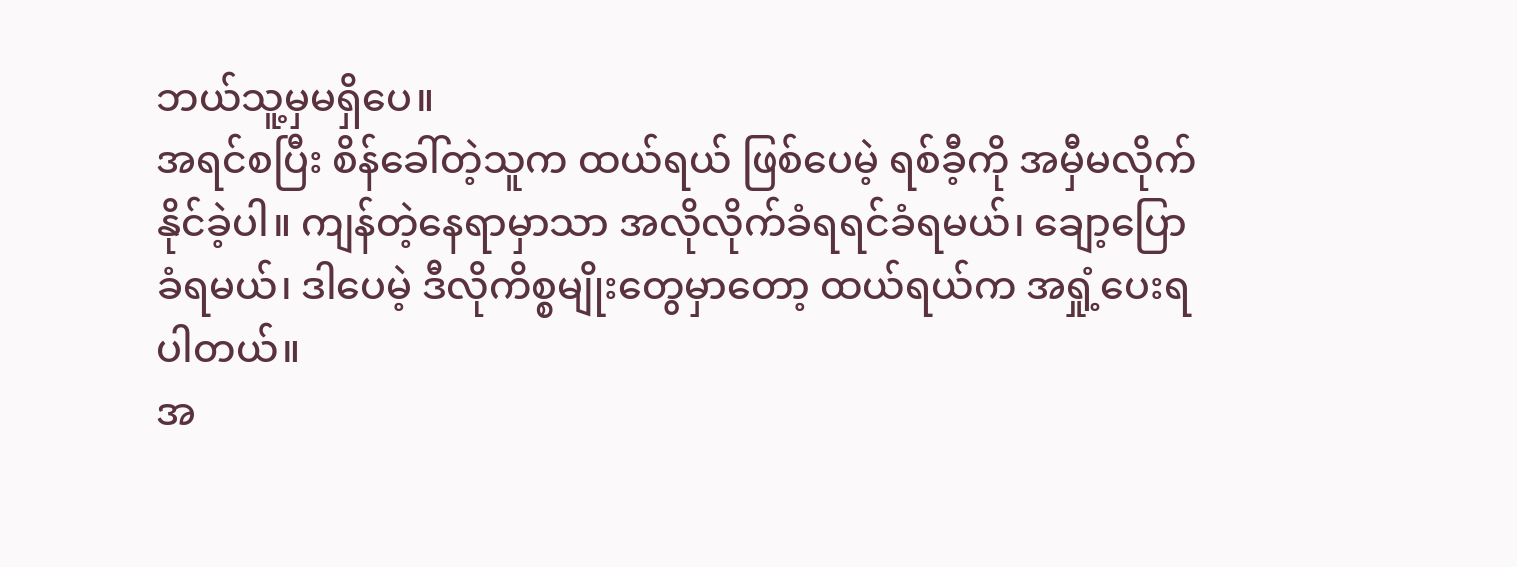ဘယ်သူ့မှမရှိပေ။
အရင်စပြီး စိန်ခေါ်တဲ့သူက ထယ်ရယ် ဖြစ်ပေမဲ့ ရစ်ခီ့ကို အမှီမလိုက်နိုင်ခဲ့ပါ။ ကျန်တဲ့နေရာမှာသာ အလိုလိုက်ခံရရင်ခံရမယ်၊ ချော့ပြောခံရမယ်၊ ဒါပေမဲ့ ဒီလိုကိစ္စမျိုးတွေမှာတော့ ထယ်ရယ်က အရှုံ့ပေးရပါတယ်။
အ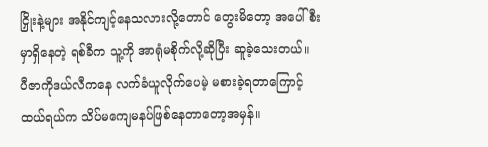ငြှိုးနဲ့များ အနိုင်ကျင့်နေသလားလို့တောင် တွေးမိတော့ အပေါ်စီးမှာရှိနေတဲ့ ရစ်ခီက သူ့ကို အာရုံမစိုက်လို့ဆိုပြီး ဆူခဲ့သေးတယ်။
ပီဇာကိုဒယ်လီကနေ လက်ခံယူလိုက်ပေမဲ့ မစားခဲ့ရတာကြောင့် ထယ်ရယ်က သိပ်မကျေမနပ်ဖြစ်နေတာတော့အမှန်။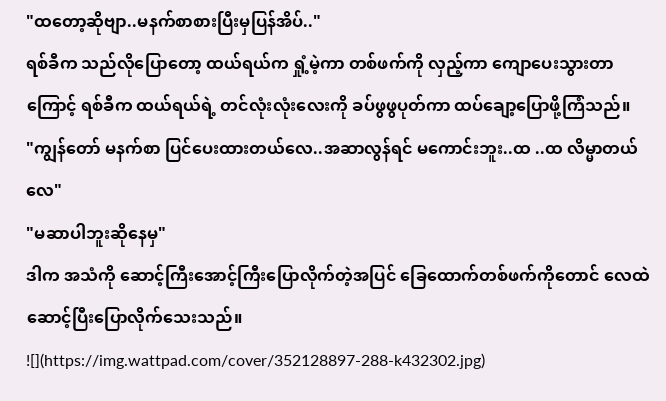"ထတော့ဆိုဗျာ..မနက်စာစားပြီးမှပြန်အိပ်.."
ရစ်ခီက သည်လိုပြောတော့ ထယ်ရယ်က ရှုံ့မဲ့ကာ တစ်ဖက်ကို လှည့်ကာ ကျောပေးသွားတာကြောင့် ရစ်ခီက ထယ်ရယ်ရဲ့ တင်လုံးလုံးလေးကို ခပ်ဖွဖွပုတ်ကာ ထပ်ချော့ပြောဖို့ကြံသည်။
"ကျွန်တော် မနက်စာ ပြင်ပေးထားတယ်လေ..အဆာလွန်ရင် မကောင်းဘူး..ထ ..ထ လိမ္မာတယ်လေ"
"မဆာပါဘူးဆိုနေမှ"
ဒါက အသံကို ဆောင့်ကြီးအောင့်ကြီးပြောလိုက်တဲ့အပြင် ခြေထောက်တစ်ဖက်ကိုတောင် လေထဲဆောင့်ပြီးပြောလိုက်သေးသည်။
![](https://img.wattpad.com/cover/352128897-288-k432302.jpg)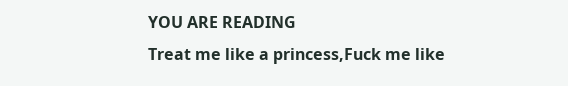YOU ARE READING
Treat me like a princess,Fuck me like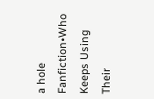a hole
Fanfiction•Who Keeps Using Their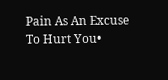Pain As An Excuse To Hurt You•